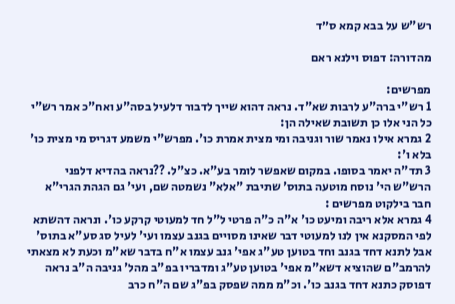רש"ש על בבא קמא ס״ד

מהדורה: דפוס וילנא ראם

מפרשים:
1 רש"י ברה"ע לרבות שא"ד. נראה דהוא שייך לדבור דלעיל בסה"ע ואח"כ אמר רש"י כל הני אלו כן תשובת שאילה הן:
2 גמרא אילו נאמר שור וגניבה ומי מצית אמרת כו'. מפרש"י משמע דגריס מי מצית כו' בלא ו':
3 תד"ה יאמר בסופו. במקום שאפשר לומר בע"א. כצ"ל. ??נראה בהדיא דלפני הרש"ש הי' נוסח מוטעה בתוס' שתיבת "אלא" נשמטה שם, ועי' גם הגהת הגרי"א חבר בילקוט מפרשים :
4 גמרא אלא ריבה ומיעט כו' א"ה כ"ה פרטי ל"ל חד למעוטי קרקע כו'. ונראה דהשתא לפי המסקנא אין לנו למעוטי דבר שאינו מסויים בגנב עצמו ועי' לעיל סג סע"א בתוס' אבל לתנא דחד בגנב וחד בטוען טע"ג אפי' גנב עצמו א"ח בדבר שא"מ וכעת לא מצאתי להרמב"ם שהוציא דשא"מ אפי' בטוען טע"ג ומדבריו בפ"ב מהל' גניבה ה"ב נראה דפוסק כתנא דחד בגנב כו'. וכ"מ ממה שפסק בפ"ג שם ה"ח כרב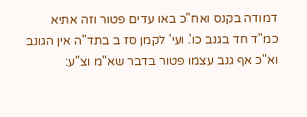דמודה בקנס ואח"כ באו עדים פטור וזה אתיא כמ"ד חד בגנב כו'. ועי' לקמן סז ב בתד"ה אין הגונב וא"כ אף גנב עצמו פטור בדבר שא"מ וצ"ע: